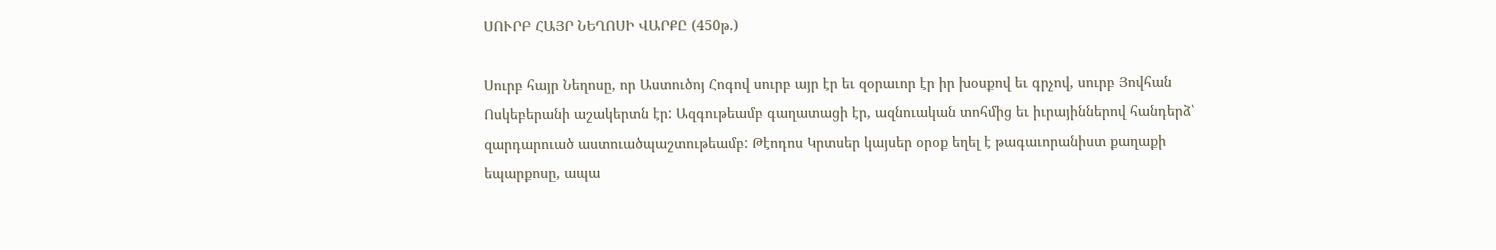ՍՈՒՐԲ ՀԱՅՐ ՆԵՂՈՍԻ ՎԱՐՔԸ (450թ.)

Սուրբ հայր Նեղոսը, որ Աստուծոյ Հոգով սուրբ այր էր եւ զօրաւոր էր իր խօսքով եւ գրչով, սուրբ Յովհան Ոսկեբերանի աշակերտն էր: Ազգութեամբ գաղատացի էր, ազնուական տոհմից եւ իւրայիններով հանդերձ՝ զարդարուած աստուածպաշտութեամբ: Թէոդոս Կրտսեր կայսեր օրօք եղել է թագաւորանիստ քաղաքի եպարքոսը, ապա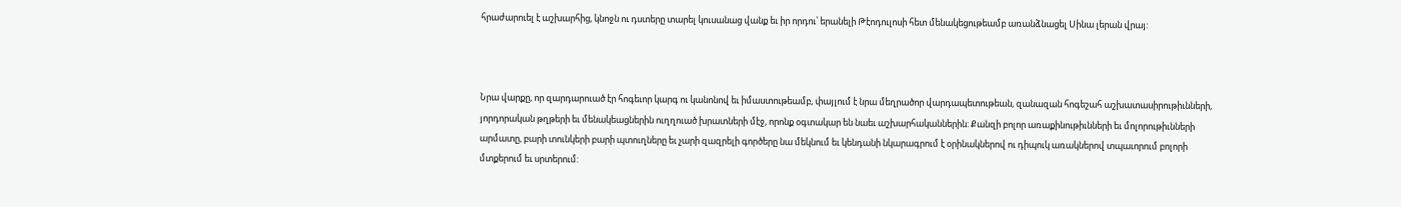հրաժարուել է աշխարհից, կնոջն ու դստերը տարել կուսանաց վանք եւ իր որդու՝ երանելի Թէոդուլոսի հետ մենակեցութեամբ առանձնացել Սինա լերան վրայ:



Նրա վարքը, որ զարդարուած էր հոգեւոր կարգ ու կանոնով եւ իմաստութեամբ, փայլում է նրա մեղրածոր վարդապետութեան, զանազան հոգեշահ աշխատասիրութիւնների, յորդորական թղթերի եւ մենակեացներին ուղղուած խրատների մէջ, որոնք օգտակար են նաեւ աշխարհականներին: Քանզի բոլոր առաքինութիւնների եւ մոլորութիւնների արմատը, բարի տունկերի բարի պտուղները եւ չարի զազրելի գործերը նա մեկնում եւ կենդանի նկարագրում է օրինակներով ու դիպուկ առակներով տպաւորում բոլորի մտքերում եւ սրտերում: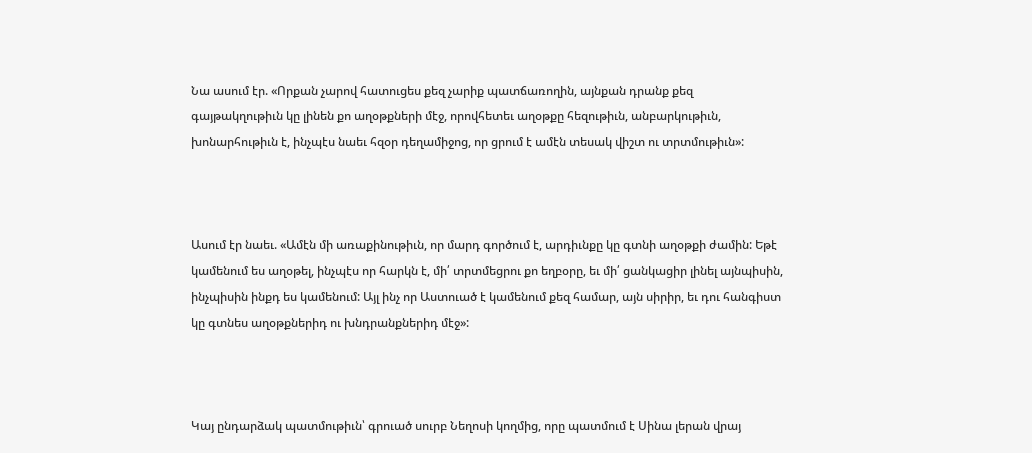Նա ասում էր. «Որքան չարով հատուցես քեզ չարիք պատճառողին, այնքան դրանք քեզ գայթակղութիւն կը լինեն քո աղօթքների մէջ, որովհետեւ աղօթքը հեզութիւն, անբարկութիւն, խոնարհութիւն է, ինչպէս նաեւ հզօր դեղամիջոց, որ ցրում է ամէն տեսակ վիշտ ու տրտմութիւն»:



Ասում էր նաեւ. «Ամէն մի առաքինութիւն, որ մարդ գործում է, արդիւնքը կը գտնի աղօթքի ժամին: Եթէ կամենում ես աղօթել, ինչպէս որ հարկն է, մի՛ տրտմեցրու քո եղբօրը, եւ մի՛ ցանկացիր լինել այնպիսին, ինչպիսին ինքդ ես կամենում: Այլ ինչ որ Աստուած է կամենում քեզ համար, այն սիրիր, եւ դու հանգիստ կը գտնես աղօթքներիդ ու խնդրանքներիդ մէջ»:



Կայ ընդարձակ պատմութիւն՝ գրուած սուրբ Նեղոսի կողմից, որը պատմում է Սինա լերան վրայ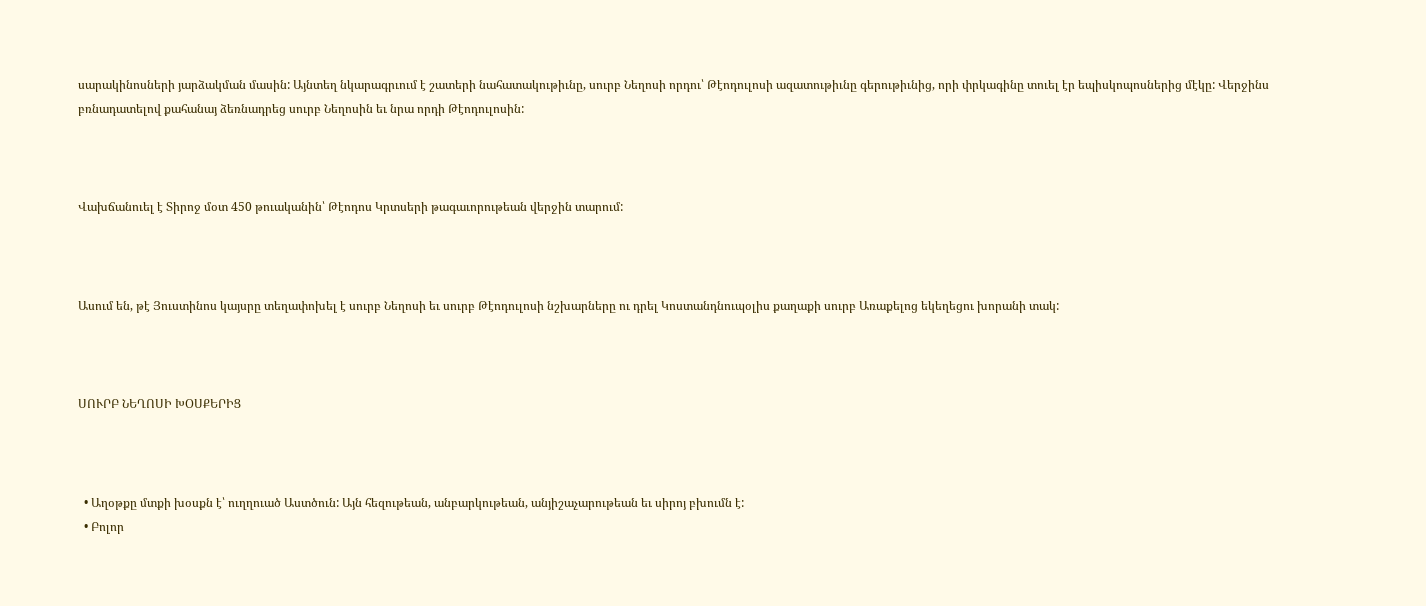սարակինոսների յարձակման մասին: Այնտեղ նկարագրւում է շատերի նահատակութիւնը, սուրբ Նեղոսի որդու՝ Թէոդուլոսի ազատութիւնը գերութիւնից, որի փրկագինը տուել էր եպիսկոպոսներից մէկը: Վերջինս բռնադատելով քահանայ ձեռնադրեց սուրբ Նեղոսին եւ նրա որդի Թէոդուլոսին:



Վախճանուել է Տիրոջ մօտ 450 թուականին՝ Թէոդոս Կրտսերի թագաւորութեան վերջին տարում:



Ասում են, թէ Յուստինոս կայսրը տեղափոխել է սուրբ Նեղոսի եւ սուրբ Թէոդուլոսի նշխարները ու դրել Կոստանդնուպօլիս քաղաքի սուրբ Առաքելոց եկեղեցու խորանի տակ:



ՍՈՒՐԲ ՆԵՂՈՍԻ ԽՕՍՔԵՐԻՑ



  • Աղօթքը մտքի խօսքն է՝ ուղղուած Աստծուն: Այն հեզութեան, անբարկութեան, անյիշաչարութեան եւ սիրոյ բխումն է:
  • Բոլոր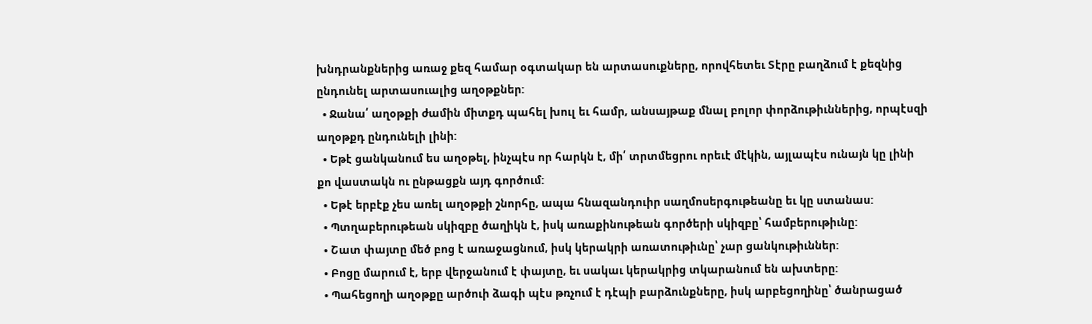խնդրանքներից առաջ քեզ համար օգտակար են արտասուքները, որովհետեւ Տէրը բաղձում է քեզնից ընդունել արտասուալից աղօթքներ:
  • Ջանա՛ աղօթքի ժամին միտքդ պահել խուլ եւ համր, անսայթաք մնալ բոլոր փորձութիւններից, որպէսզի աղօթքդ ընդունելի լինի:
  • Եթէ ցանկանում ես աղօթել, ինչպէս որ հարկն է, մի՛ տրտմեցրու որեւէ մէկին, այլապէս ունայն կը լինի քո վաստակն ու ընթացքն այդ գործում:
  • Եթէ երբէք չես առել աղօթքի շնորհը, ապա հնազանդուիր սաղմոսերգութեանը եւ կը ստանաս:
  • Պտղաբերութեան սկիզբը ծաղիկն է, իսկ առաքինութեան գործերի սկիզբը՝ համբերութիւնը:
  • Շատ փայտը մեծ բոց է առաջացնում, իսկ կերակրի առատութիւնը՝ չար ցանկութիւններ:
  • Բոցը մարում է, երբ վերջանում է փայտը, եւ սակաւ կերակրից տկարանում են ախտերը:
  • Պահեցողի աղօթքը արծուի ձագի պէս թռչում է դէպի բարձունքները, իսկ արբեցողինը՝ ծանրացած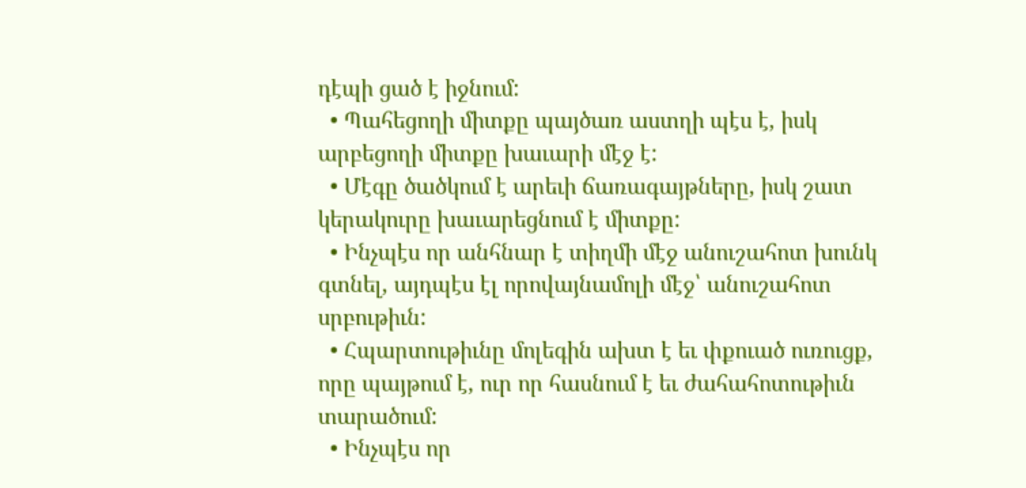դէպի ցած է իջնում:
  • Պահեցողի միտքը պայծառ աստղի պէս է, իսկ արբեցողի միտքը խաւարի մէջ է:
  • Մէգը ծածկում է արեւի ճառագայթները, իսկ շատ կերակուրը խաւարեցնում է միտքը:
  • Ինչպէս որ անհնար է տիղմի մէջ անուշահոտ խունկ գտնել, այդպէս էլ որովայնամոլի մէջ՝ անուշահոտ սրբութիւն:
  • Հպարտութիւնը մոլեգին ախտ է եւ փքուած ուռուցք, որը պայթում է, ուր որ հասնում է եւ ժահահոտութիւն տարածում:
  • Ինչպէս որ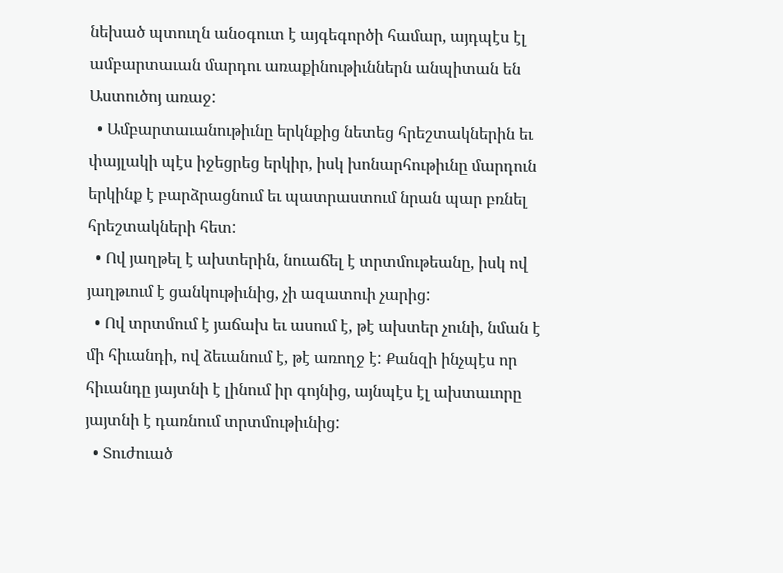նեխած պտուղն անօգուտ է այգեգործի համար, այդպէս էլ ամբարտաւան մարդու առաքինութիւններն անպիտան են Աստուծոյ առաջ:
  • Ամբարտաւանութիւնը երկնքից նետեց հրեշտակներին եւ փայլակի պէս իջեցրեց երկիր, իսկ խոնարհութիւնը մարդուն երկինք է բարձրացնում եւ պատրաստում նրան պար բռնել հրեշտակների հետ:
  • Ով յաղթել է ախտերին, նուաճել է տրտմութեանը, իսկ ով յաղթւում է ցանկութիւնից, չի ազատուի չարից:
  • Ով տրտմում է յաճախ եւ ասում է, թէ ախտեր չունի, նման է մի հիւանդի, ով ձեւանում է, թէ առողջ է: Քանզի ինչպէս որ հիւանդը յայտնի է լինում իր գոյնից, այնպէս էլ ախտաւորը յայտնի է դառնում տրտմութիւնից:
  • Տուժուած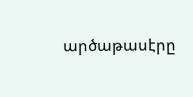արծաթասէրը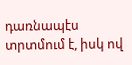դառնապէս տրտմում է, իսկ ով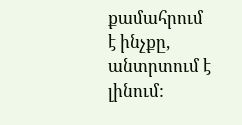քամահրում է ինչքը, անտրտում է լինում: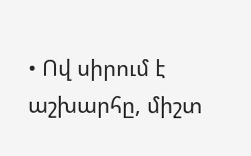• Ով սիրում է աշխարհը, միշտ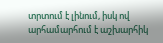տրտում է լինում, իսկ ով արհամարհում է աշխարհիկ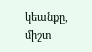կեանքը, միշտ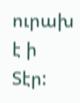ուրախ է ի Տէր: